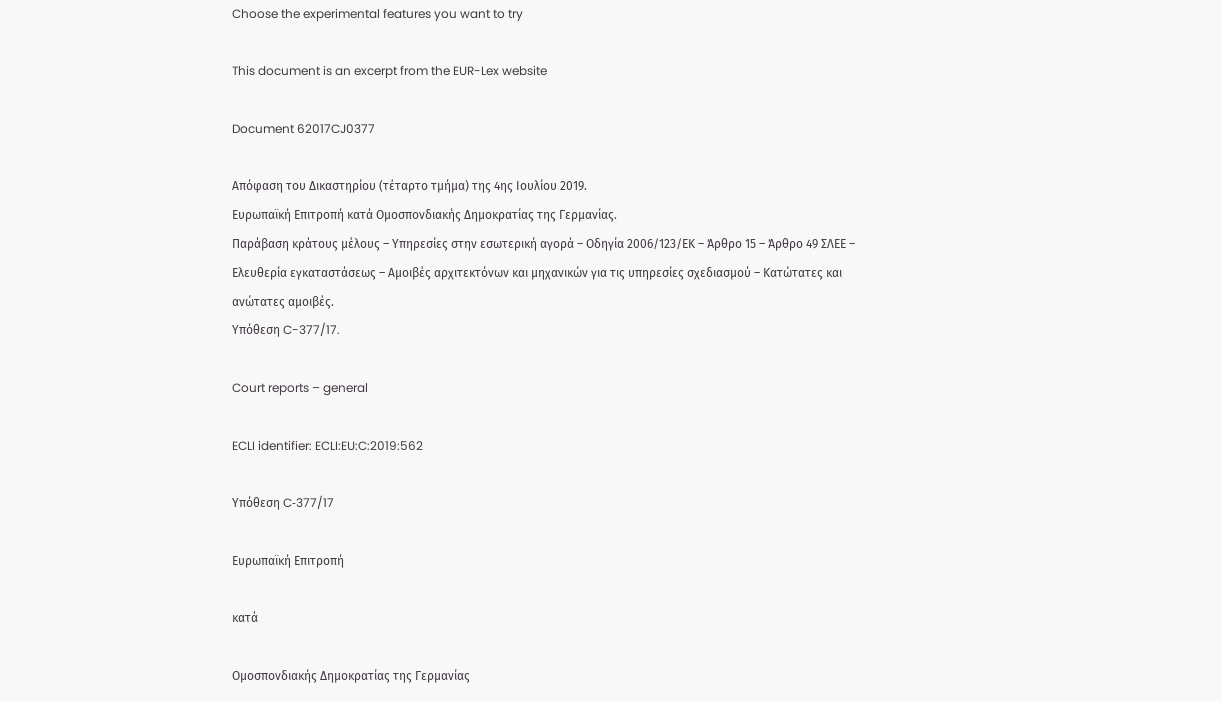Choose the experimental features you want to try

This document is an excerpt from the EUR-Lex website

Document 62017CJ0377

Απόφαση του Δικαστηρίου (τέταρτο τμήμα) της 4ης Ιουλίου 2019.
Ευρωπαϊκή Επιτροπή κατά Ομοσπονδιακής Δημοκρατίας της Γερμανίας.
Παράβαση κράτους μέλους – Υπηρεσίες στην εσωτερική αγορά – Οδηγία 2006/123/ΕΚ – Άρθρο 15 – Άρθρο 49 ΣΛΕΕ – Ελευθερία εγκαταστάσεως – Αμοιβές αρχιτεκτόνων και μηχανικών για τις υπηρεσίες σχεδιασμού – Κατώτατες και ανώτατες αμοιβές.
Υπόθεση C-377/17.

Court reports – general

ECLI identifier: ECLI:EU:C:2019:562

Υπόθεση C‑377/17

Ευρωπαϊκή Επιτροπή

κατά

Ομοσπονδιακής Δημοκρατίας της Γερμανίας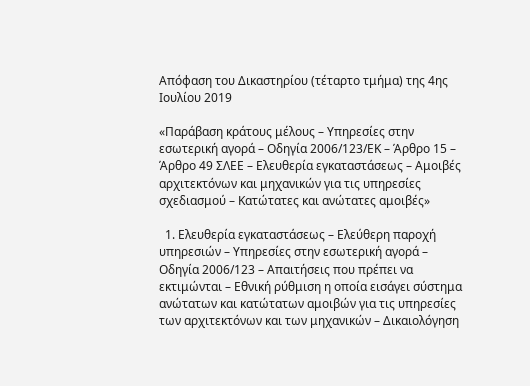Απόφαση του Δικαστηρίου (τέταρτο τμήμα) της 4ης Ιουλίου 2019

«Παράβαση κράτους μέλους – Υπηρεσίες στην εσωτερική αγορά – Οδηγία 2006/123/ΕΚ – Άρθρο 15 – Άρθρο 49 ΣΛΕΕ – Ελευθερία εγκαταστάσεως – Αμοιβές αρχιτεκτόνων και μηχανικών για τις υπηρεσίες σχεδιασμού – Κατώτατες και ανώτατες αμοιβές»

  1. Ελευθερία εγκαταστάσεως – Ελεύθερη παροχή υπηρεσιών – Υπηρεσίες στην εσωτερική αγορά – Οδηγία 2006/123 – Απαιτήσεις που πρέπει να εκτιμώνται – Εθνική ρύθμιση η οποία εισάγει σύστημα ανώτατων και κατώτατων αμοιβών για τις υπηρεσίες των αρχιτεκτόνων και των μηχανικών – Δικαιολόγηση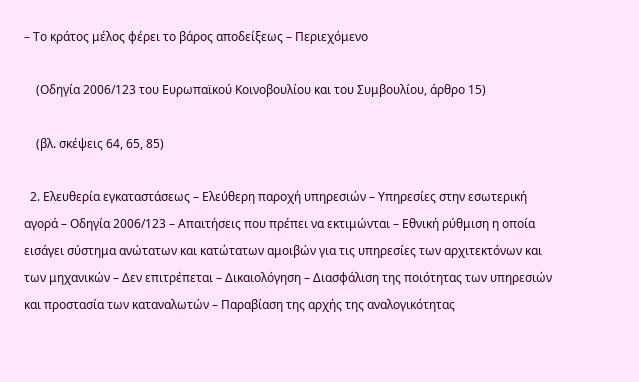– Το κράτος μέλος φέρει το βάρος αποδείξεως – Περιεχόμενο

    (Οδηγία 2006/123 του Ευρωπαϊκού Κοινοβουλίου και του Συμβουλίου, άρθρο 15)

    (βλ. σκέψεις 64, 65, 85)

  2. Ελευθερία εγκαταστάσεως – Ελεύθερη παροχή υπηρεσιών – Υπηρεσίες στην εσωτερική αγορά – Οδηγία 2006/123 – Απαιτήσεις που πρέπει να εκτιμώνται – Εθνική ρύθμιση η οποία εισάγει σύστημα ανώτατων και κατώτατων αμοιβών για τις υπηρεσίες των αρχιτεκτόνων και των μηχανικών – Δεν επιτρέπεται – Δικαιολόγηση – Διασφάλιση της ποιότητας των υπηρεσιών και προστασία των καταναλωτών – Παραβίαση της αρχής της αναλογικότητας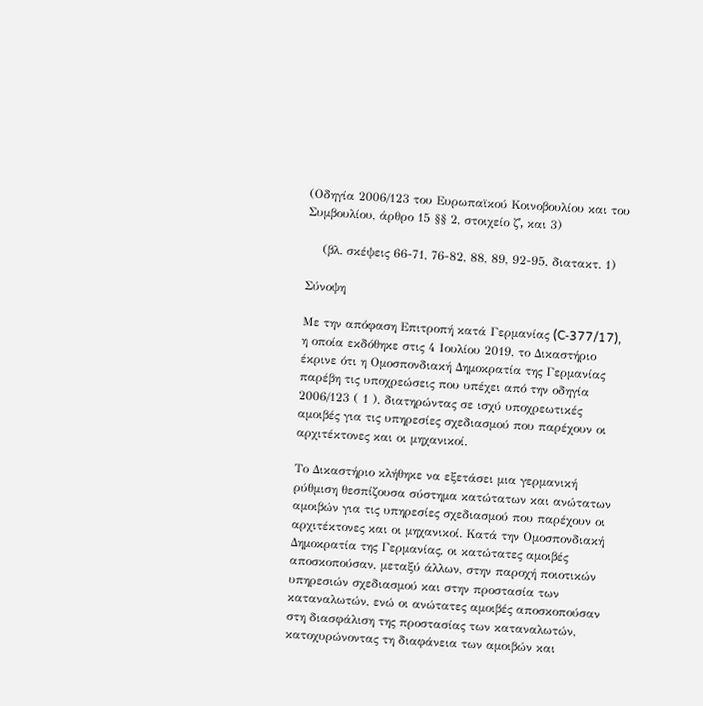(Οδηγία 2006/123 του Ευρωπαϊκού Κοινοβουλίου και του Συμβουλίου, άρθρο 15 §§ 2, στοιχείο ζʹ, και 3)

    (βλ. σκέψεις 66-71, 76-82, 88, 89, 92-95, διατακτ. 1)

Σύνοψη

Με την απόφαση Επιτροπή κατά Γερμανίας (C‑377/17), η οποία εκδόθηκε στις 4 Ιουλίου 2019, το Δικαστήριο έκρινε ότι η Ομοσπονδιακή Δημοκρατία της Γερμανίας παρέβη τις υποχρεώσεις που υπέχει από την οδηγία 2006/123 ( 1 ), διατηρώντας σε ισχύ υποχρεωτικές αμοιβές για τις υπηρεσίες σχεδιασμού που παρέχουν οι αρχιτέκτονες και οι μηχανικοί.

Το Δικαστήριο κλήθηκε να εξετάσει μια γερμανική ρύθμιση θεσπίζουσα σύστημα κατώτατων και ανώτατων αμοιβών για τις υπηρεσίες σχεδιασμού που παρέχουν οι αρχιτέκτονες και οι μηχανικοί. Κατά την Ομοσπονδιακή Δημοκρατία της Γερμανίας, οι κατώτατες αμοιβές αποσκοπούσαν, μεταξύ άλλων, στην παροχή ποιοτικών υπηρεσιών σχεδιασμού και στην προστασία των καταναλωτών, ενώ οι ανώτατες αμοιβές αποσκοπούσαν στη διασφάλιση της προστασίας των καταναλωτών, κατοχυρώνοντας τη διαφάνεια των αμοιβών και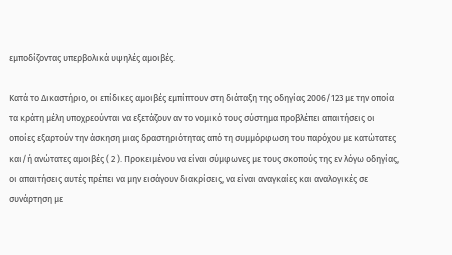εμποδίζοντας υπερβολικά υψηλές αμοιβές.

Κατά το Δικαστήριο, οι επίδικες αμοιβές εμπίπτουν στη διάταξη της οδηγίας 2006/123 με την οποία τα κράτη μέλη υποχρεούνται να εξετάζουν αν το νομικό τους σύστημα προβλέπει απαιτήσεις οι οποίες εξαρτούν την άσκηση μιας δραστηριότητας από τη συμμόρφωση του παρόχου με κατώτατες και/ή ανώτατες αμοιβές ( 2 ). Προκειμένου να είναι σύμφωνες με τους σκοπούς της εν λόγω οδηγίας, οι απαιτήσεις αυτές πρέπει να μην εισάγουν διακρίσεις, να είναι αναγκαίες και αναλογικές σε συνάρτηση με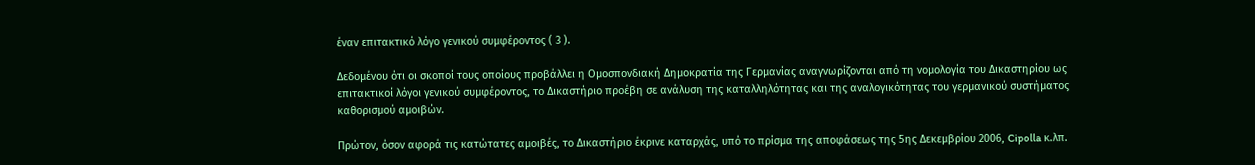έναν επιτακτικό λόγο γενικού συμφέροντος ( 3 ).

Δεδομένου ότι οι σκοποί τους οποίους προβάλλει η Ομοσπονδιακή Δημοκρατία της Γερμανίας αναγνωρίζονται από τη νομολογία του Δικαστηρίου ως επιτακτικοί λόγοι γενικού συμφέροντος, το Δικαστήριο προέβη σε ανάλυση της καταλληλότητας και της αναλογικότητας του γερμανικού συστήματος καθορισμού αμοιβών.

Πρώτον, όσον αφορά τις κατώτατες αμοιβές, το Δικαστήριο έκρινε καταρχάς, υπό το πρίσμα της αποφάσεως της 5ης Δεκεμβρίου 2006, Cipolla κ.λπ.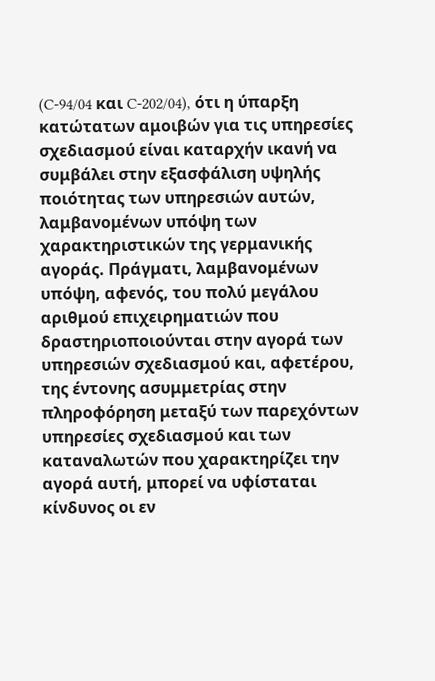(C‑94/04 και C‑202/04), ότι η ύπαρξη κατώτατων αμοιβών για τις υπηρεσίες σχεδιασμού είναι καταρχήν ικανή να συμβάλει στην εξασφάλιση υψηλής ποιότητας των υπηρεσιών αυτών, λαμβανομένων υπόψη των χαρακτηριστικών της γερμανικής αγοράς. Πράγματι, λαμβανομένων υπόψη, αφενός, του πολύ μεγάλου αριθμού επιχειρηματιών που δραστηριοποιούνται στην αγορά των υπηρεσιών σχεδιασμού και, αφετέρου, της έντονης ασυμμετρίας στην πληροφόρηση μεταξύ των παρεχόντων υπηρεσίες σχεδιασμού και των καταναλωτών που χαρακτηρίζει την αγορά αυτή, μπορεί να υφίσταται κίνδυνος οι εν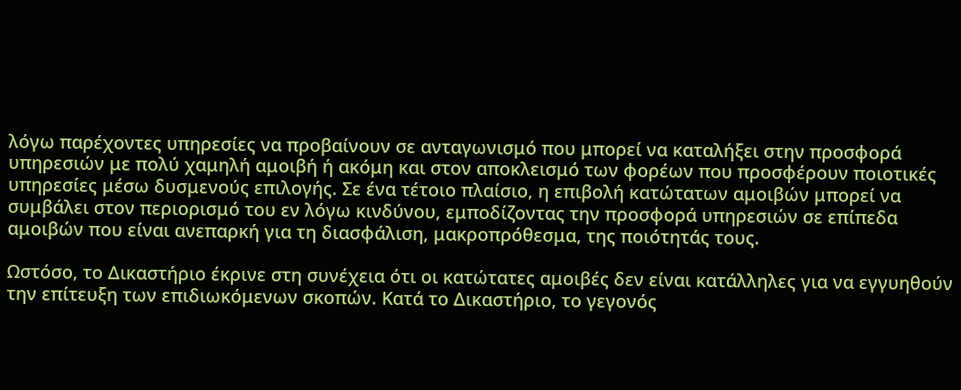λόγω παρέχοντες υπηρεσίες να προβαίνουν σε ανταγωνισμό που μπορεί να καταλήξει στην προσφορά υπηρεσιών με πολύ χαμηλή αμοιβή ή ακόμη και στον αποκλεισμό των φορέων που προσφέρουν ποιοτικές υπηρεσίες μέσω δυσμενούς επιλογής. Σε ένα τέτοιο πλαίσιο, η επιβολή κατώτατων αμοιβών μπορεί να συμβάλει στον περιορισμό του εν λόγω κινδύνου, εμποδίζοντας την προσφορά υπηρεσιών σε επίπεδα αμοιβών που είναι ανεπαρκή για τη διασφάλιση, μακροπρόθεσμα, της ποιότητάς τους.

Ωστόσο, το Δικαστήριο έκρινε στη συνέχεια ότι οι κατώτατες αμοιβές δεν είναι κατάλληλες για να εγγυηθούν την επίτευξη των επιδιωκόμενων σκοπών. Κατά το Δικαστήριο, το γεγονός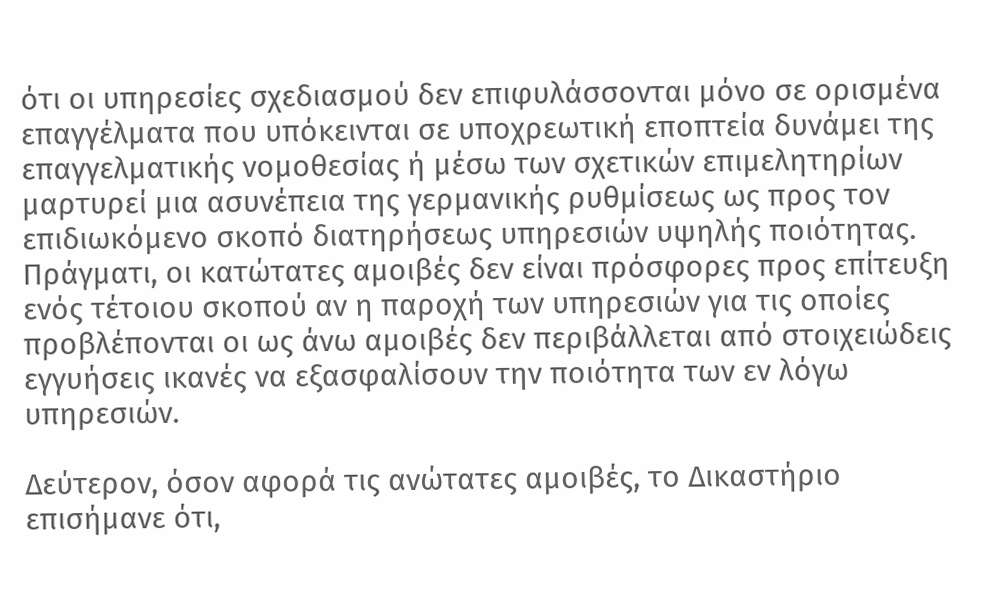ότι οι υπηρεσίες σχεδιασμού δεν επιφυλάσσονται μόνο σε ορισμένα επαγγέλματα που υπόκεινται σε υποχρεωτική εποπτεία δυνάμει της επαγγελματικής νομοθεσίας ή μέσω των σχετικών επιμελητηρίων μαρτυρεί μια ασυνέπεια της γερμανικής ρυθμίσεως ως προς τον επιδιωκόμενο σκοπό διατηρήσεως υπηρεσιών υψηλής ποιότητας. Πράγματι, οι κατώτατες αμοιβές δεν είναι πρόσφορες προς επίτευξη ενός τέτοιου σκοπού αν η παροχή των υπηρεσιών για τις οποίες προβλέπονται οι ως άνω αμοιβές δεν περιβάλλεται από στοιχειώδεις εγγυήσεις ικανές να εξασφαλίσουν την ποιότητα των εν λόγω υπηρεσιών.

Δεύτερον, όσον αφορά τις ανώτατες αμοιβές, το Δικαστήριο επισήμανε ότι,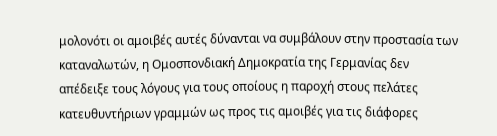μολονότι οι αμοιβές αυτές δύνανται να συμβάλουν στην προστασία των καταναλωτών, η Ομοσπονδιακή Δημοκρατία της Γερμανίας δεν απέδειξε τους λόγους για τους οποίους η παροχή στους πελάτες κατευθυντήριων γραμμών ως προς τις αμοιβές για τις διάφορες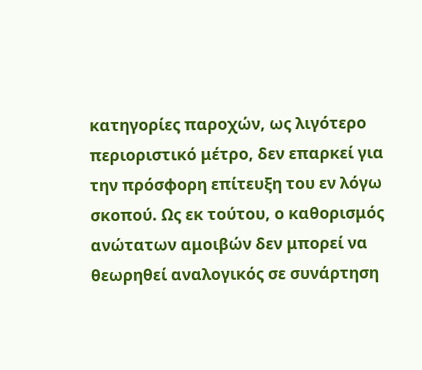κατηγορίες παροχών, ως λιγότερο περιοριστικό μέτρο, δεν επαρκεί για την πρόσφορη επίτευξη του εν λόγω σκοπού. Ως εκ τούτου, ο καθορισμός ανώτατων αμοιβών δεν μπορεί να θεωρηθεί αναλογικός σε συνάρτηση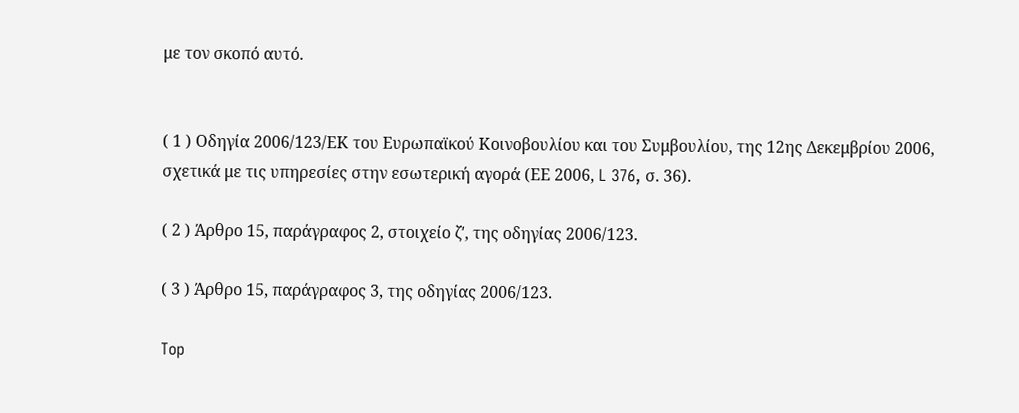με τον σκοπό αυτό.


( 1 ) Οδηγία 2006/123/ΕΚ του Ευρωπαϊκού Κοινοβουλίου και του Συμβουλίου, της 12ης Δεκεμβρίου 2006, σχετικά με τις υπηρεσίες στην εσωτερική αγορά (ΕΕ 2006, L 376, σ. 36).

( 2 ) Άρθρο 15, παράγραφος 2, στοιχείο ζʹ, της οδηγίας 2006/123.

( 3 ) Άρθρο 15, παράγραφος 3, της οδηγίας 2006/123.

Top